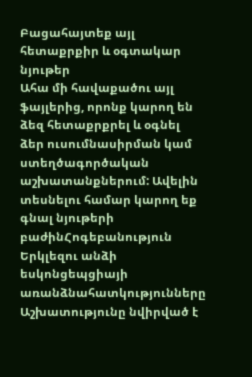Բացահայտեք այլ հետաքրքիր և օգտակար նյութեր
Ահա մի հավաքածու այլ ֆայլերից, որոնք կարող են ձեզ հետաքրքրել և օգնել ձեր ուսումնասիրման կամ ստեղծագործական աշխատանքներում: Ավելին տեսնելու համար կարող եք գնալ նյութերի բաժինՀոգեբանություն
Երկլեզու անձի եսկոնցեպցիայի առանձնահատկությունները
Աշխատությունը նվիրված է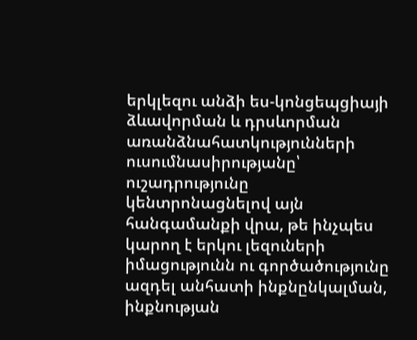երկլեզու անձի ես-կոնցեպցիայի ձևավորման և դրսևորման առանձնահատկությունների ուսումնասիրությանը՝ ուշադրությունը կենտրոնացնելով այն հանգամանքի վրա, թե ինչպես կարող է երկու լեզուների իմացությունն ու գործածությունը ազդել անհատի ինքնընկալման, ինքնության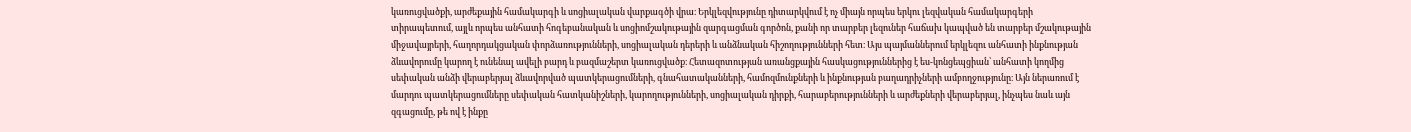կառուցվածքի, արժեքային համակարգի և սոցիալական վարքագծի վրա։ Երկլեզվությունը դիտարկվում է ոչ միայն որպես երկու լեզվական համակարգերի տիրապետում, այլև որպես անհատի հոգեբանական և սոցիոմշակութային զարգացման գործոն, քանի որ տարբեր լեզուներ հաճախ կապված են տարբեր մշակութային միջավայրերի, հաղորդակցական փորձառությունների, սոցիալական դերերի և անձնական հիշողությունների հետ։ Այս պայմաններում երկլեզու անհատի ինքնության ձևավորումը կարող է ունենալ ավելի բարդ և բազմաշերտ կառուցվածք։ Հետազոտության առանցքային հասկացություններից է ես-կոնցեպցիան՝ անհատի կողմից սեփական անձի վերաբերյալ ձևավորված պատկերացումների, գնահատականների, համոզմունքների և ինքնության բաղադրիչների ամբողջությունը։ Այն ներառում է մարդու պատկերացումները սեփական հատկանիշների, կարողությունների, սոցիալական դիրքի, հարաբերությունների և արժեքների վերաբերյալ, ինչպես նաև այն զգացումը, թե ով է ինքը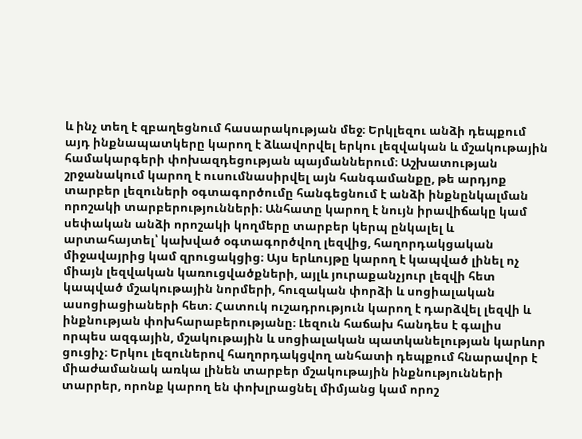և ինչ տեղ է զբաղեցնում հասարակության մեջ։ Երկլեզու անձի դեպքում այդ ինքնապատկերը կարող է ձևավորվել երկու լեզվական և մշակութային համակարգերի փոխազդեցության պայմաններում։ Աշխատության շրջանակում կարող է ուսումնասիրվել այն հանգամանքը, թե արդյոք տարբեր լեզուների օգտագործումը հանգեցնում է անձի ինքնընկալման որոշակի տարբերությունների։ Անհատը կարող է նույն իրավիճակը կամ սեփական անձի որոշակի կողմերը տարբեր կերպ ընկալել և արտահայտել՝ կախված օգտագործվող լեզվից, հաղորդակցական միջավայրից կամ զրուցակցից։ Այս երևույթը կարող է կապված լինել ոչ միայն լեզվական կառուցվածքների, այլև յուրաքանչյուր լեզվի հետ կապված մշակութային նորմերի, հուզական փորձի և սոցիալական ասոցիացիաների հետ։ Հատուկ ուշադրություն կարող է դարձվել լեզվի և ինքնության փոխհարաբերությանը։ Լեզուն հաճախ հանդես է գալիս որպես ազգային, մշակութային և սոցիալական պատկանելության կարևոր ցուցիչ։ Երկու լեզուներով հաղորդակցվող անհատի դեպքում հնարավոր է միաժամանակ առկա լինեն տարբեր մշակութային ինքնությունների տարրեր, որոնք կարող են փոխլրացնել միմյանց կամ որոշ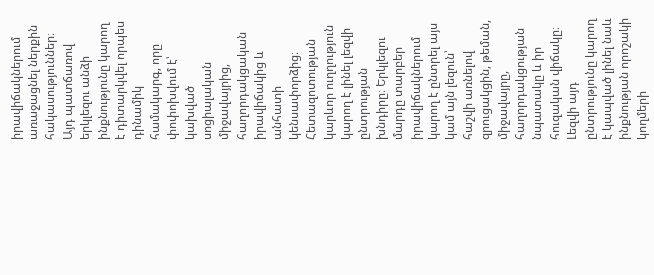իրավիճակներում առաջացնել ներքին հակասություններ։ Այդ պատճառով երկլեզու անձի ինքնությունը կարող է դիտարկվել որպես դինամիկ համակարգ, որը փոփոխվում է՝ կախված սոցիալական միջավայրից, հաղորդակցական իրավիճակից և անհատի կենսափորձից։ Հետազոտության կարևոր ուղղություն կարող է լինել լեզվի ընտրության խնդիրը։ Երկլեզու մարդը տարբեր իրավիճակներում կարող է ընտրել այս կամ այն լեզուն՝ հաշվի առնելով զրուցակցին, թեման, միջավայրը, հաղորդակցության նպատակը և իր հուզական վիճակը։ Լեզվի այդ ընտրությունը կարող է կապված լինել նաև ինքնության որոշակի կողմերի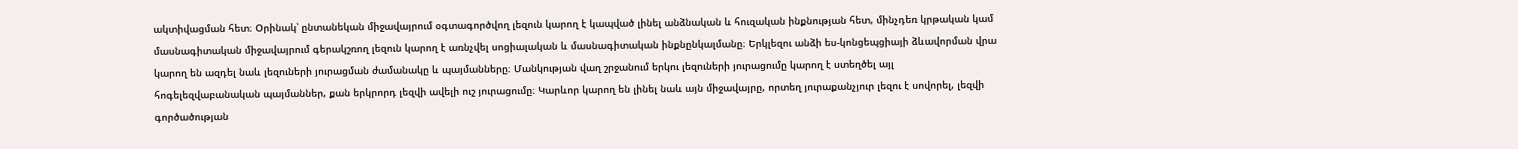ակտիվացման հետ։ Օրինակ՝ ընտանեկան միջավայրում օգտագործվող լեզուն կարող է կապված լինել անձնական և հուզական ինքնության հետ, մինչդեռ կրթական կամ մասնագիտական միջավայրում գերակշռող լեզուն կարող է առնչվել սոցիալական և մասնագիտական ինքնընկալմանը։ Երկլեզու անձի ես-կոնցեպցիայի ձևավորման վրա կարող են ազդել նաև լեզուների յուրացման ժամանակը և պայմանները։ Մանկության վաղ շրջանում երկու լեզուների յուրացումը կարող է ստեղծել այլ հոգելեզվաբանական պայմաններ, քան երկրորդ լեզվի ավելի ուշ յուրացումը։ Կարևոր կարող են լինել նաև այն միջավայրը, որտեղ յուրաքանչյուր լեզու է սովորել, լեզվի գործածության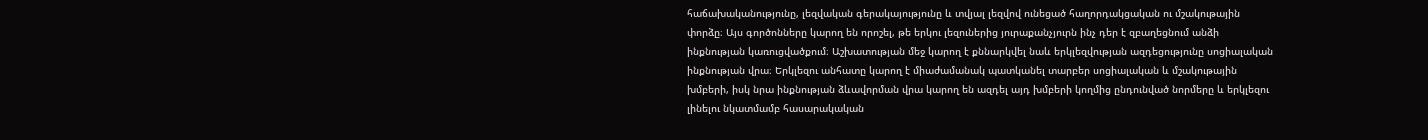հաճախականությունը, լեզվական գերակայությունը և տվյալ լեզվով ունեցած հաղորդակցական ու մշակութային փորձը։ Այս գործոնները կարող են որոշել, թե երկու լեզուներից յուրաքանչյուրն ինչ դեր է զբաղեցնում անձի ինքնության կառուցվածքում։ Աշխատության մեջ կարող է քննարկվել նաև երկլեզվության ազդեցությունը սոցիալական ինքնության վրա։ Երկլեզու անհատը կարող է միաժամանակ պատկանել տարբեր սոցիալական և մշակութային խմբերի, իսկ նրա ինքնության ձևավորման վրա կարող են ազդել այդ խմբերի կողմից ընդունված նորմերը և երկլեզու լինելու նկատմամբ հասարակական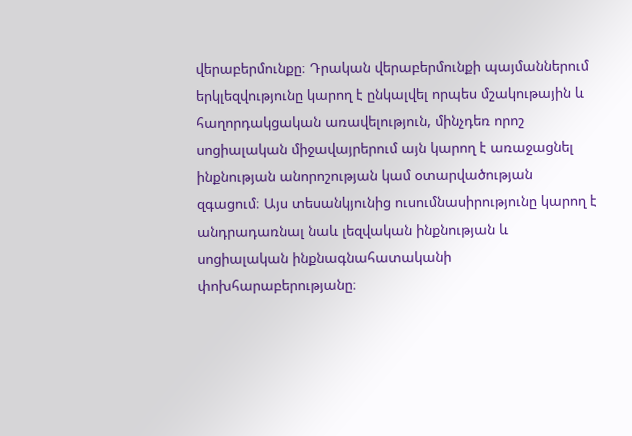վերաբերմունքը։ Դրական վերաբերմունքի պայմաններում երկլեզվությունը կարող է ընկալվել որպես մշակութային և հաղորդակցական առավելություն, մինչդեռ որոշ սոցիալական միջավայրերում այն կարող է առաջացնել ինքնության անորոշության կամ օտարվածության զգացում։ Այս տեսանկյունից ուսումնասիրությունը կարող է անդրադառնալ նաև լեզվական ինքնության և սոցիալական ինքնագնահատականի փոխհարաբերությանը։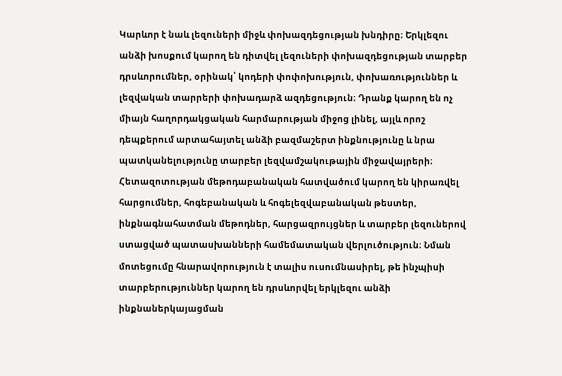Կարևոր է նաև լեզուների միջև փոխազդեցության խնդիրը։ Երկլեզու անձի խոսքում կարող են դիտվել լեզուների փոխազդեցության տարբեր դրսևորումներ, օրինակ՝ կոդերի փոփոխություն, փոխառություններ և լեզվական տարրերի փոխադարձ ազդեցություն։ Դրանք կարող են ոչ միայն հաղորդակցական հարմարության միջոց լինել, այլև որոշ դեպքերում արտահայտել անձի բազմաշերտ ինքնությունը և նրա պատկանելությունը տարբեր լեզվամշակութային միջավայրերի։ Հետազոտության մեթոդաբանական հատվածում կարող են կիրառվել հարցումներ, հոգեբանական և հոգելեզվաբանական թեստեր, ինքնագնահատման մեթոդներ, հարցազրույցներ և տարբեր լեզուներով ստացված պատասխանների համեմատական վերլուծություն։ Նման մոտեցումը հնարավորություն է տալիս ուսումնասիրել, թե ինչպիսի տարբերություններ կարող են դրսևորվել երկլեզու անձի ինքնաներկայացման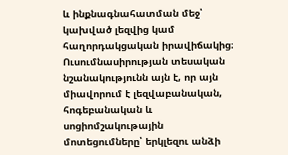և ինքնագնահատման մեջ՝ կախված լեզվից կամ հաղորդակցական իրավիճակից։ Ուսումնասիրության տեսական նշանակությունն այն է, որ այն միավորում է լեզվաբանական, հոգեբանական և սոցիոմշակութային մոտեցումները՝ երկլեզու անձի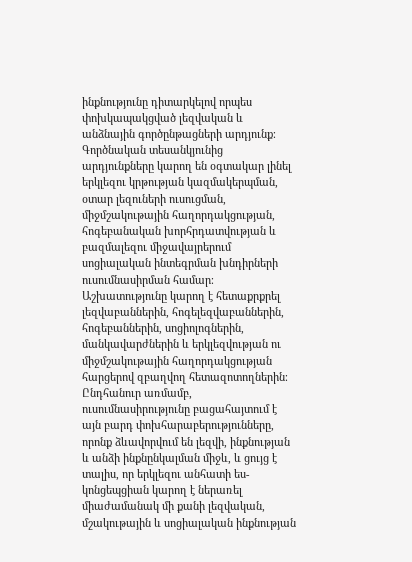ինքնությունը դիտարկելով որպես փոխկապակցված լեզվական և անձնային գործընթացների արդյունք։ Գործնական տեսանկյունից արդյունքները կարող են օգտակար լինել երկլեզու կրթության կազմակերպման, օտար լեզուների ուսուցման, միջմշակութային հաղորդակցության, հոգեբանական խորհրդատվության և բազմալեզու միջավայրերում սոցիալական ինտեգրման խնդիրների ուսումնասիրման համար։ Աշխատությունը կարող է հետաքրքրել լեզվաբաններին, հոգելեզվաբաններին, հոգեբաններին, սոցիոլոգներին, մանկավարժներին և երկլեզվության ու միջմշակութային հաղորդակցության հարցերով զբաղվող հետազոտողներին։ Ընդհանուր առմամբ, ուսումնասիրությունը բացահայտում է այն բարդ փոխհարաբերությունները, որոնք ձևավորվում են լեզվի, ինքնության և անձի ինքնընկալման միջև, և ցույց է տալիս, որ երկլեզու անհատի ես-կոնցեպցիան կարող է ներառել միաժամանակ մի քանի լեզվական, մշակութային և սոցիալական ինքնության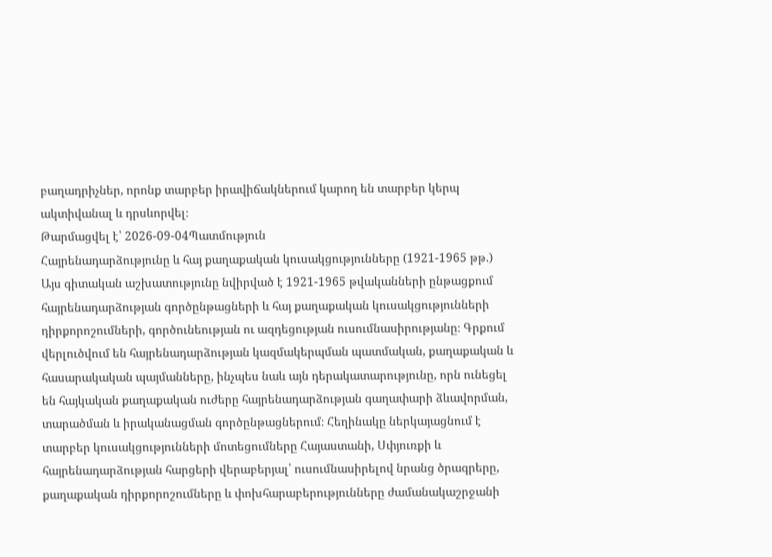բաղադրիչներ, որոնք տարբեր իրավիճակներում կարող են տարբեր կերպ ակտիվանալ և դրսևորվել։
Թարմացվել է՝ 2026-09-04Պատմություն
Հայրենադարձությունը և հայ քաղաքական կուսակցությունները (1921-1965 թթ.)
Այս գիտական աշխատությունը նվիրված է 1921-1965 թվականների ընթացքում հայրենադարձության գործընթացների և հայ քաղաքական կուսակցությունների դիրքորոշումների, գործունեության ու ազդեցության ուսումնասիրությանը։ Գրքում վերլուծվում են հայրենադարձության կազմակերպման պատմական, քաղաքական և հասարակական պայմանները, ինչպես նաև այն դերակատարությունը, որն ունեցել են հայկական քաղաքական ուժերը հայրենադարձության գաղափարի ձևավորման, տարածման և իրականացման գործընթացներում։ Հեղինակը ներկայացնում է տարբեր կուսակցությունների մոտեցումները Հայաստանի, Սփյուռքի և հայրենադարձության հարցերի վերաբերյալ՝ ուսումնասիրելով նրանց ծրագրերը, քաղաքական դիրքորոշումները և փոխհարաբերությունները ժամանակաշրջանի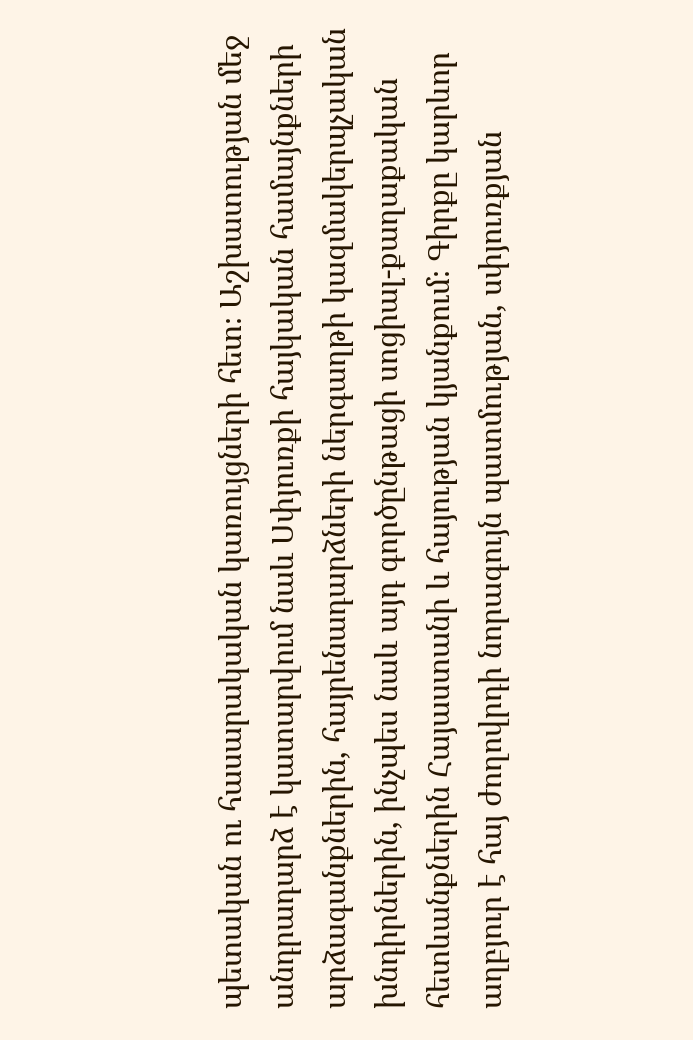պետական ու հասարակական կառույցների հետ։ Աշխատության մեջ անդրադարձ է կատարվում նաև Սփյուռքի հայկական համայնքների արձագանքներին, հայրենադարձների ներգաղթի կազմակերպչական խնդիրներին, ինչպես նաև այդ գործընթացի սոցիալ-քաղաքական հետևանքներին Հայաստանի և հայության կյանքում։ Գիրքը կարևոր աղբյուր է հայ ժողովրդի նորագույն պատմության, սփյուռքյան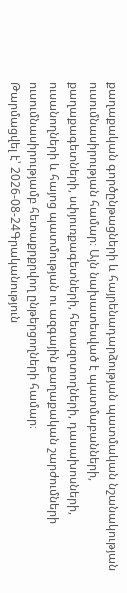քաղաքական գործընթացների և հայրենադարձության պատմական նշանակության ուսումնասիրության համար։ Այն նախատեսված է պատմաբանների, քաղաքագետների, սփյուռքագետների, հետազոտողների, դասախոսների, ուսանողների և հայոց պատմության ու ազգային քաղաքական շարժումների ուսումնասիրությամբ հետաքրքրվող ընթերցողների համար։
Թարմացվել է՝ 2026-08-24Գրականություն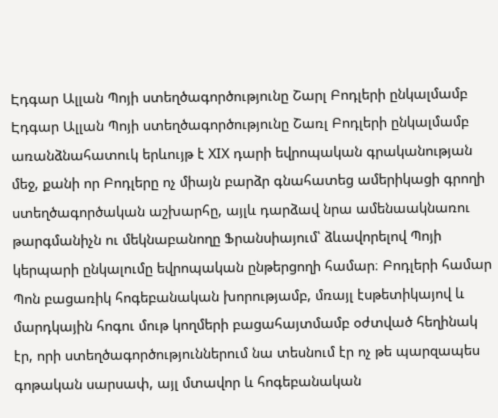Էդգար Ալլան Պոյի ստեղծագործությունը Շարլ Բոդլերի ընկալմամբ
Էդգար Ալլան Պոյի ստեղծագործությունը Շառլ Բոդլերի ընկալմամբ առանձնահատուկ երևույթ է XIX դարի եվրոպական գրականության մեջ, քանի որ Բոդլերը ոչ միայն բարձր գնահատեց ամերիկացի գրողի ստեղծագործական աշխարհը, այլև դարձավ նրա ամենաակնառու թարգմանիչն ու մեկնաբանողը Ֆրանսիայում՝ ձևավորելով Պոյի կերպարի ընկալումը եվրոպական ընթերցողի համար։ Բոդլերի համար Պոն բացառիկ հոգեբանական խորությամբ, մռայլ էսթետիկայով և մարդկային հոգու մութ կողմերի բացահայտմամբ օժտված հեղինակ էր, որի ստեղծագործություններում նա տեսնում էր ոչ թե պարզապես գոթական սարսափ, այլ մտավոր և հոգեբանական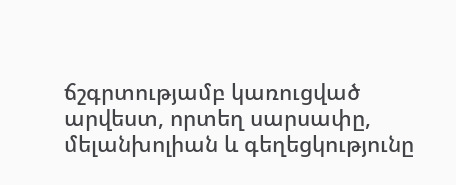ճշգրտությամբ կառուցված արվեստ, որտեղ սարսափը, մելանխոլիան և գեղեցկությունը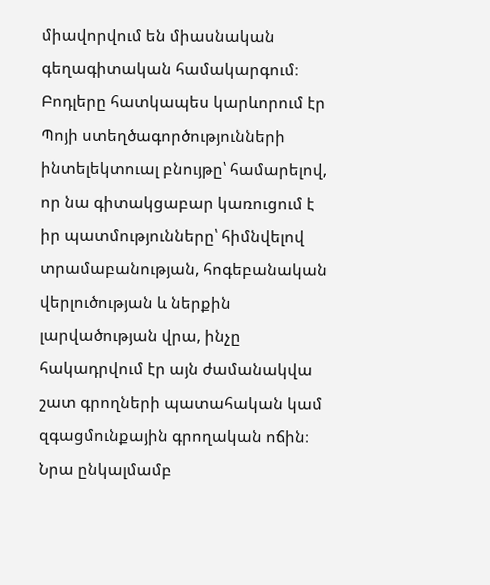միավորվում են միասնական գեղագիտական համակարգում։ Բոդլերը հատկապես կարևորում էր Պոյի ստեղծագործությունների ինտելեկտուալ բնույթը՝ համարելով, որ նա գիտակցաբար կառուցում է իր պատմությունները՝ հիմնվելով տրամաբանության, հոգեբանական վերլուծության և ներքին լարվածության վրա, ինչը հակադրվում էր այն ժամանակվա շատ գրողների պատահական կամ զգացմունքային գրողական ոճին։ Նրա ընկալմամբ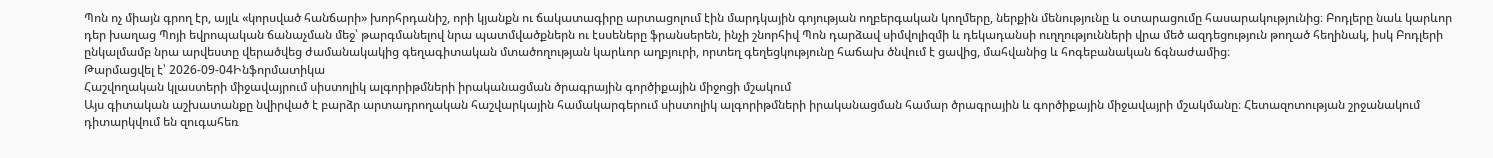Պոն ոչ միայն գրող էր, այլև «կորսված հանճարի» խորհրդանիշ, որի կյանքն ու ճակատագիրը արտացոլում էին մարդկային գոյության ողբերգական կողմերը, ներքին մենությունը և օտարացումը հասարակությունից։ Բոդլերը նաև կարևոր դեր խաղաց Պոյի եվրոպական ճանաչման մեջ՝ թարգմանելով նրա պատմվածքներն ու էսսեները ֆրանսերեն, ինչի շնորհիվ Պոն դարձավ սիմվոլիզմի և դեկադանսի ուղղությունների վրա մեծ ազդեցություն թողած հեղինակ, իսկ Բոդլերի ընկալմամբ նրա արվեստը վերածվեց ժամանակակից գեղագիտական մտածողության կարևոր աղբյուրի, որտեղ գեղեցկությունը հաճախ ծնվում է ցավից, մահվանից և հոգեբանական ճգնաժամից։
Թարմացվել է՝ 2026-09-04Ինֆորմատիկա
Հաշվողական կլաստերի միջավայրում սիստոլիկ ալգորիթմների իրականացման ծրագրային գործիքային միջոցի մշակում
Այս գիտական աշխատանքը նվիրված է բարձր արտադրողական հաշվարկային համակարգերում սիստոլիկ ալգորիթմների իրականացման համար ծրագրային և գործիքային միջավայրի մշակմանը։ Հետազոտության շրջանակում դիտարկվում են զուգահեռ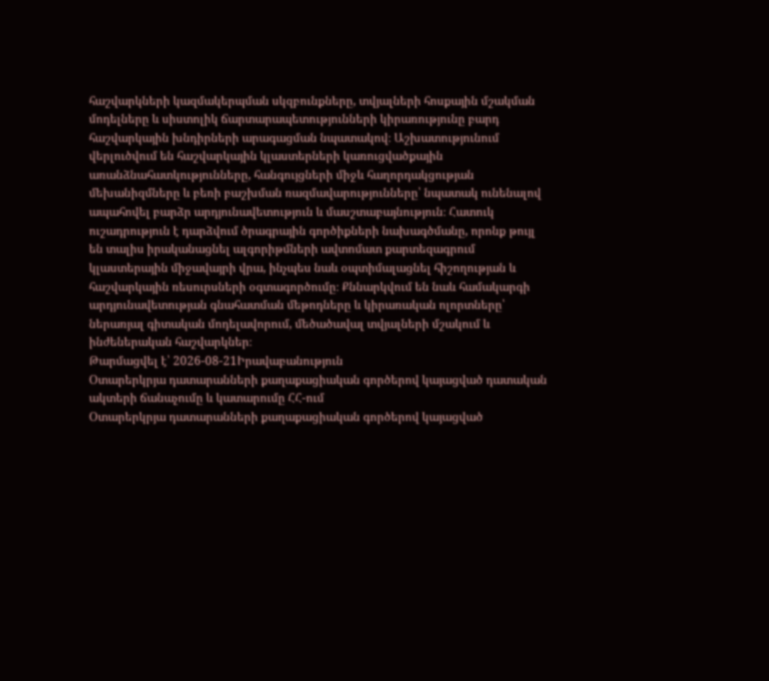հաշվարկների կազմակերպման սկզբունքները, տվյալների հոսքային մշակման մոդելները և սիստոլիկ ճարտարապետությունների կիրառությունը բարդ հաշվարկային խնդիրների արագացման նպատակով։ Աշխատությունում վերլուծվում են հաշվարկային կլաստերների կառուցվածքային առանձնահատկությունները, հանգույցների միջև հաղորդակցության մեխանիզմները և բեռի բաշխման ռազմավարությունները՝ նպատակ ունենալով ապահովել բարձր արդյունավետություն և մասշտաբայնություն։ Հատուկ ուշադրություն է դարձվում ծրագրային գործիքների նախագծմանը, որոնք թույլ են տալիս իրականացնել ալգորիթմների ավտոմատ քարտեզագրում կլաստերային միջավայրի վրա, ինչպես նաև օպտիմալացնել հիշողության և հաշվարկային ռեսուրսների օգտագործումը։ Քննարկվում են նաև համակարգի արդյունավետության գնահատման մեթոդները և կիրառական ոլորտները՝ ներառյալ գիտական մոդելավորում, մեծածավալ տվյալների մշակում և ինժեներական հաշվարկներ։
Թարմացվել է՝ 2026-08-21Իրավաբանություն
Օտարերկրյա դատարանների քաղաքացիական գործերով կայացված դատական ակտերի ճանաչումը և կատարումը ՀՀ-ում
Օտարերկրյա դատարանների քաղաքացիական գործերով կայացված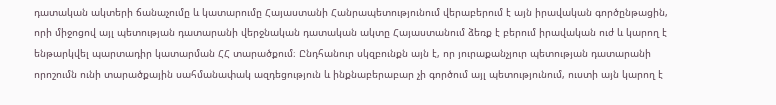դատական ակտերի ճանաչումը և կատարումը Հայաստանի Հանրապետությունում վերաբերում է այն իրավական գործընթացին, որի միջոցով այլ պետության դատարանի վերջնական դատական ակտը Հայաստանում ձեռք է բերում իրավական ուժ և կարող է ենթարկվել պարտադիր կատարման ՀՀ տարածքում։ Ընդհանուր սկզբունքն այն է, որ յուրաքանչյուր պետության դատարանի որոշումն ունի տարածքային սահմանափակ ազդեցություն և ինքնաբերաբար չի գործում այլ պետությունում, ուստի այն կարող է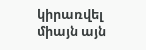կիրառվել միայն այն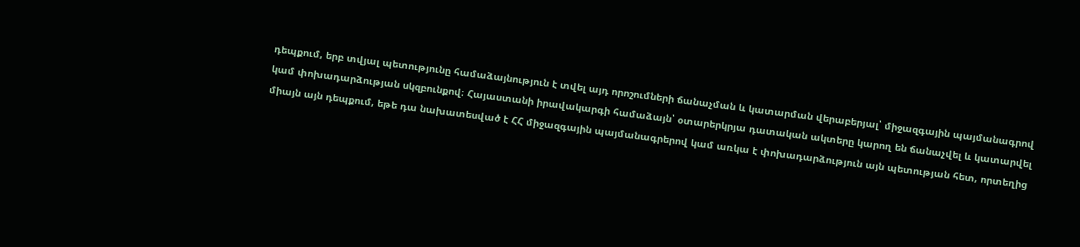դեպքում, երբ տվյալ պետությունը համաձայնություն է տվել այդ որոշումների ճանաչման և կատարման վերաբերյալ՝ միջազգային պայմանագրով կամ փոխադարձության սկզբունքով։ Հայաստանի իրավակարգի համաձայն՝ օտարերկրյա դատական ակտերը կարող են ճանաչվել և կատարվել միայն այն դեպքում, եթե դա նախատեսված է ՀՀ միջազգային պայմանագրերով կամ առկա է փոխադարձություն այն պետության հետ, որտեղից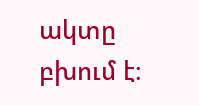ակտը բխում է։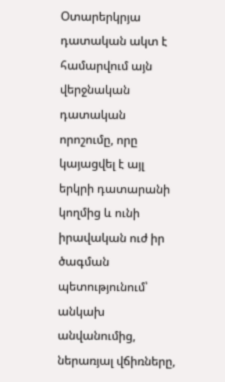Օտարերկրյա դատական ակտ է համարվում այն վերջնական դատական որոշումը, որը կայացվել է այլ երկրի դատարանի կողմից և ունի իրավական ուժ իր ծագման պետությունում՝ անկախ անվանումից, ներառյալ վճիռները,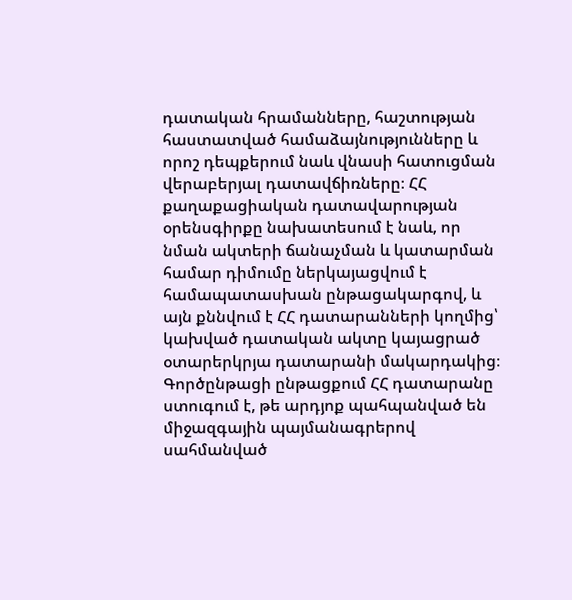դատական հրամանները, հաշտության հաստատված համաձայնությունները և որոշ դեպքերում նաև վնասի հատուցման վերաբերյալ դատավճիռները։ ՀՀ քաղաքացիական դատավարության օրենսգիրքը նախատեսում է նաև, որ նման ակտերի ճանաչման և կատարման համար դիմումը ներկայացվում է համապատասխան ընթացակարգով, և այն քննվում է ՀՀ դատարանների կողմից՝ կախված դատական ակտը կայացրած օտարերկրյա դատարանի մակարդակից։ Գործընթացի ընթացքում ՀՀ դատարանը ստուգում է, թե արդյոք պահպանված են միջազգային պայմանագրերով սահմանված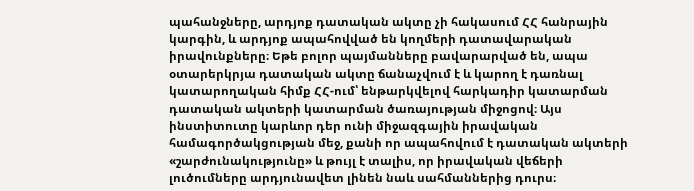պահանջները, արդյոք դատական ակտը չի հակասում ՀՀ հանրային կարգին, և արդյոք ապահովված են կողմերի դատավարական իրավունքները։ Եթե բոլոր պայմանները բավարարված են, ապա օտարերկրյա դատական ակտը ճանաչվում է և կարող է դառնալ կատարողական հիմք ՀՀ-ում՝ ենթարկվելով հարկադիր կատարման դատական ակտերի կատարման ծառայության միջոցով։ Այս ինստիտուտը կարևոր դեր ունի միջազգային իրավական համագործակցության մեջ, քանի որ ապահովում է դատական ակտերի «շարժունակությունը» և թույլ է տալիս, որ իրավական վեճերի լուծումները արդյունավետ լինեն նաև սահմաններից դուրս։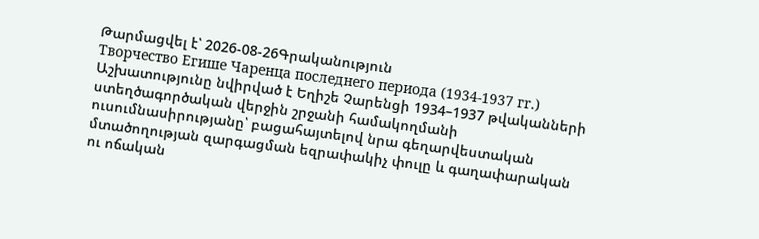Թարմացվել է՝ 2026-08-26Գրականություն
Творчество Егише Чаренца последнего периода (1934-1937 гr.)
Աշխատությունը նվիրված է Եղիշե Չարենցի 1934–1937 թվականների ստեղծագործական վերջին շրջանի համակողմանի ուսումնասիրությանը՝ բացահայտելով նրա գեղարվեստական մտածողության զարգացման եզրափակիչ փուլը և գաղափարական ու ոճական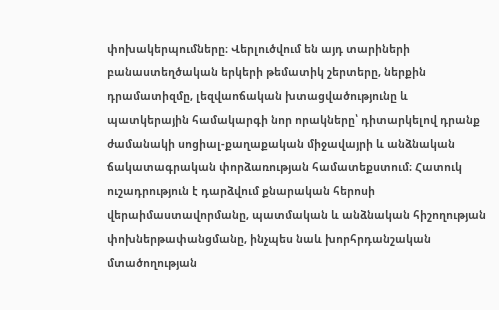փոխակերպումները։ Վերլուծվում են այդ տարիների բանաստեղծական երկերի թեմատիկ շերտերը, ներքին դրամատիզմը, լեզվաոճական խտացվածությունը և պատկերային համակարգի նոր որակները՝ դիտարկելով դրանք ժամանակի սոցիալ-քաղաքական միջավայրի և անձնական ճակատագրական փորձառության համատեքստում։ Հատուկ ուշադրություն է դարձվում քնարական հերոսի վերաիմաստավորմանը, պատմական և անձնական հիշողության փոխներթափանցմանը, ինչպես նաև խորհրդանշական մտածողության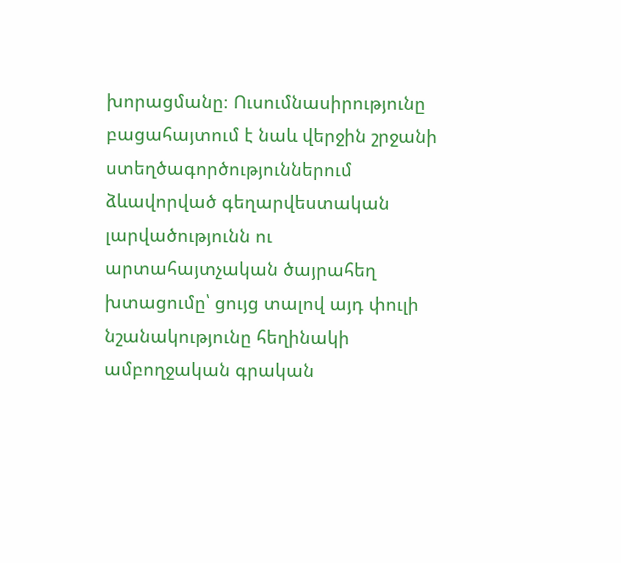խորացմանը։ Ուսումնասիրությունը բացահայտում է նաև վերջին շրջանի ստեղծագործություններում ձևավորված գեղարվեստական լարվածությունն ու արտահայտչական ծայրահեղ խտացումը՝ ցույց տալով այդ փուլի նշանակությունը հեղինակի ամբողջական գրական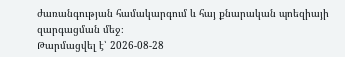ժառանգության համակարգում և հայ քնարական պոեզիայի զարգացման մեջ։
Թարմացվել է՝ 2026-08-28